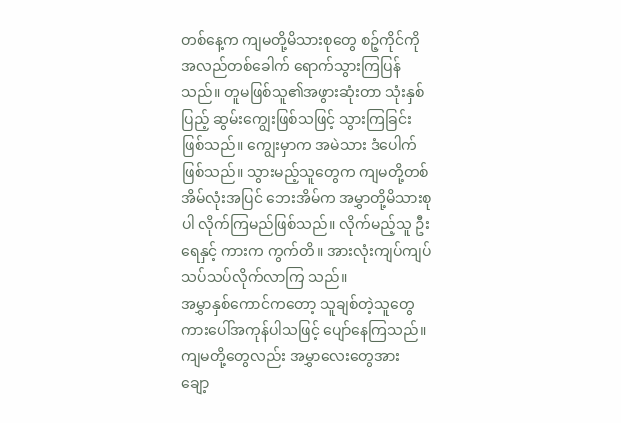တစ်နေ့က ကျမတို့မိသားစုတွေ စဉ့်ကိုင်ကိုအလည်တစ်ခေါက် ရောက်သွားကြပြန်သည်။ တူမဖြစ်သူ၏အဖွားဆုံးတာ သုံးနှစ်ပြည့် ဆွမ်းကျွေးဖြစ်သဖြင့် သွားကြခြင်းဖြစ်သည်။ ကျွေးမှာက အမဲသား ဒံပေါက်ဖြစ်သည်။ သွားမည့်သူတွေက ကျမတို့တစ်အိမ်လုံးအပြင် ဘေးအိမ်က အမွှာတို့မိသားစုပါ လိုက်ကြမည်ဖြစ်သည်။ လိုက်မည့်သူ ဦးရေနှင့် ကားက ကွက်တိ။ အားလုံးကျပ်ကျပ်သပ်သပ်လိုက်လာကြ သည်။
အမွှာနှစ်ကောင်ကတော့ သူချစ်တဲ့သူတွေ ကားပေါ်အကုန်ပါသဖြင့် ပျော်နေကြသည်။ ကျမတို့တွေလည်း အမွှာလေးတွေအား ချော့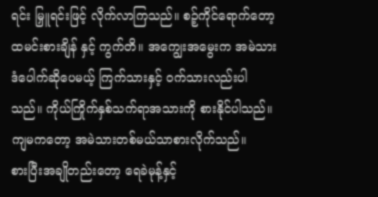ရင်း မြှူရင်းဖြင့် လိုက်လာကြသည်။ စဉ့်ကိုင်ရောက်တော့ ထမင်းစားချိန် နှင့် ကွက်တိ။ အကျွေးအမွေးက အမဲသားဒံပေါက်ဆိုပေမယ့် ကြက်သားနှင့် ဝက်သားလည်းပါသည်။ ကိုယ်ကြိုက်နှစ်သက်ရာအသားကို စားနိုင်ပါသည်။ ကျမကတော့ အမဲသားတစ်မယ်သာစားလိုက်သည်။
စားပြီးအချိုတည်းတော့ ရေခဲမုန့်နှင့်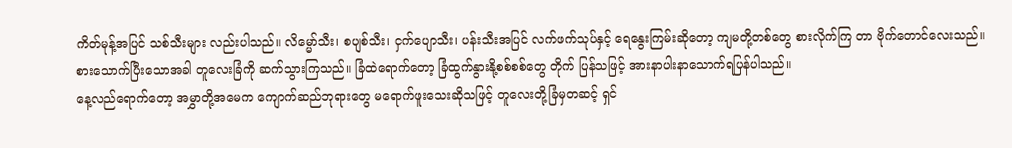ကိတ်မုန့်အပြင် သစ်သီးများ လည်းပါသည်။ လိမ္မော်သီး၊ စပျစ်သီး၊ ငှက်ပျောသီး၊ ပန်းသီးအပြင် လက်ဖက်သုပ်နှင့် ရေနွေးကြမ်းဆိုတော့ ကျမတို့တစ်တွေ စားလိုက်ကြ တာ ဗိုက်တောင်လေးသည်။ စားသောက်ပြီးသောအခါ တူလေးခြံကို ဆက်သွားကြသည်။ ခြံထဲရောက်တော့ ခြံထွက်နွားနို့စစ်စစ်တွေ တိုက် ပြန်သဖြင့် အားနာပါးနာသောက်ရပြန်ပါသည်။
နေ့လည်ရောက်တော့ အမွှာတို့အမေက ကျောက်ဆည်ဘုရားတွေ မရောက်ဖူးသေးဆိုသဖြင့် တူလေးတို့ခြံမှတဆင့် ရှင်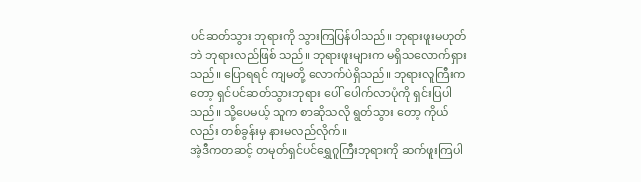ပင်ဆတ်သွား ဘုရားကို သွားကြပြန်ပါသည်။ ဘုရားဖူးမဟုတ်ဘဲ ဘုရားလည်ဖြစ် သည်။ ဘုရားဖူးများက မရှိသလောက်ရှားသည်။ ပြောရရင် ကျမတို့ လောက်ပဲရှိသည်။ ဘုရားလူကြီးကတော့ ရှင်ပင်ဆတ်သွားဘုရား ပေါ် ပေါက်လာပုံကို ရှင်းပြပါသည်။ သို့ပေမယ့် သူက စာဆိုသလို ရွတ်သွား တော့ ကိုယ်လည်း တစ်ခွန်းမှ နားမလည်လိုက်။
အဲ့ဒီကတဆင့် တမုတ်ရှင်ပင်ရွှေဂူကြီးဘုရားကို ဆက်ဖူးကြပါ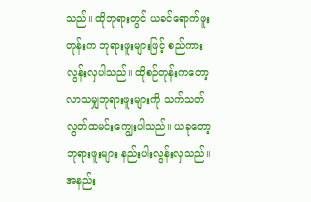သည်။ ထိုဘုရားတွင် ယခင်ရောက်ဖူးတုန်းက ဘုရားဖူးများဖြင့် စည်ကား လွန်းလှပါသည်။ ထိုစဉ်တုန်းကတော့ လာသမျှဘုရားဖူးများကို သက်သတ်လွတ်ထမင်းကျွေးပါသည်။ ယခုတော့ ဘုရားဖူးများ နည်းပါးလွန်းလှသည်။ အနည်း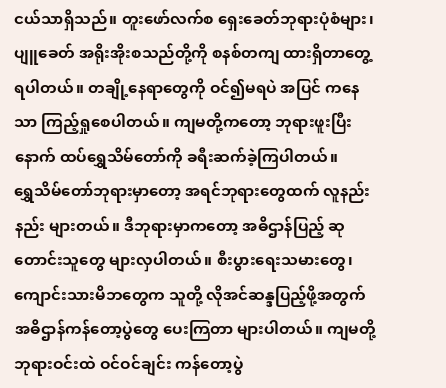ငယ်သာရှိသည်။ တူးဖော်လက်စ ရှေးခေတ်ဘုရားပုံစံများ၊ ပျူခေတ် အရိုးအိုးစသည်တို့ကို စနစ်တကျ ထားရှိတာတွေ့ရပါတယ်။ တချို့နေရာတွေကို ဝင်၍မရပဲ အပြင် ကနေသာ ကြည့်ရှုစေပါတယ်။ ကျမတို့ကတော့ ဘုရားဖူးပြီး နောက် ထပ်ရွှေသိမ်တော်ကို ခရီးဆက်ခဲ့ကြပါတယ်။
ရွှေသိမ်တော်ဘုရားမှာတော့ အရင်ဘုရားတွေထက် လူနည်းနည်း များတယ်။ ဒီဘုရားမှာကတော့ အဓိဌာန်ပြည့် ဆုတောင်းသူတွေ များလှပါတယ်။ စီးပွားရေးသမားတွေ၊ ကျောင်းသားမိဘတွေက သူတို့ လိုအင်ဆန္ဒပြည့်ဖို့အတွက် အဓိဌာန်ကန်တော့ပွဲတွေ ပေးကြတာ များပါတယ်။ ကျမတို့ ဘုရားဝင်းထဲ ဝင်ဝင်ချင်း ကန်တော့ပွဲ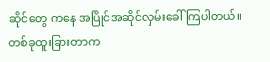ဆိုင်တွေ ကနေ အပြိုင်အဆိုင်လှမ်းခေါ်ကြပါတယ်။
တစ်ခုထူးခြားတာက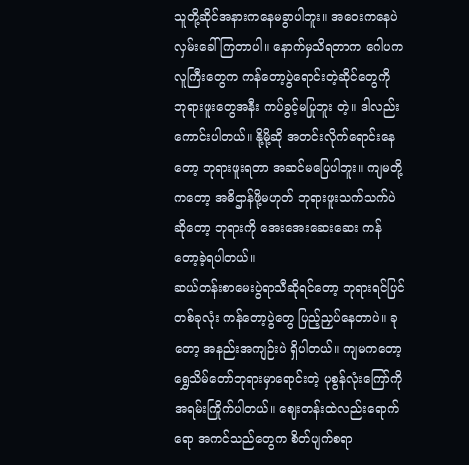သူတို့ဆိုင်အနားကနေမခွာပါဘူး။ အဝေးကနေပဲ လှမ်းခေါ်ကြတာပါ။ နောက်မှသိရတာက ဂေါပကလူကြီးတွေက ကန်တော့ပွဲရောင်းတဲ့ဆိုင်တွေကို ဘုရားဖူးတွေအနီး ကပ်ခွင့်မပြုဘူး တဲ့။ ဒါလည်းကောင်းပါတယ်။ နို့မို့ဆို အတင်းလိုက်ရောင်းနေတော့ ဘုရားဖူးရတာ အဆင်မပြေပါဘူး။ ကျမတို့ကတော့ အဓိဌာန်ဖို့မဟုတ် ဘုရားဖူးသက်သက်ပဲဆိုတော့ ဘုရားကို အေးအေးဆေးဆေး ကန်တော့ခဲ့ရပါတယ်။
ဆယ်တန်းစာမေးပွဲရာသီဆိုရင်တော့ ဘုရားရင်ပြင်တစ်ခုလုံး ကန်တော့ပွဲတွေ ပြည့်ညှပ်နေတာပဲ။ ခုတော့ အနည်းအကျဉ်းပဲ ရှိပါတယ်။ ကျမကတော့ ရွှေသိမ်တော်ဘုရားမှာရောင်းတဲ့ ပုစွန်လုံးကြော်ကို အရမ်းကြိုက်ပါတယ်။ ဈေးတန်းထဲလည်းရောက်ရော အကင်သည်တွေက စိတ်ပျက်စရာ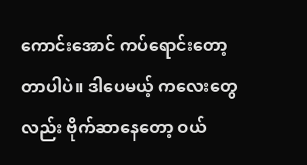ကောင်းအောင် ကပ်ရောင်းတော့တာပါပဲ။ ဒါပေမယ့် ကလေးတွေလည်း ဗိုက်ဆာနေတော့ ဝယ်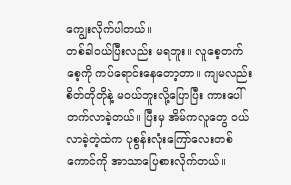ကျွေးလိုက်ပါတယ်။
တစ်ခါဝယ်ပြီးလည်း မရဘူး။ လူစေ့တက်စေ့ကို ကပ်ရောင်းနေတော့တာ။ ကျမလည်း စိတ်တိုတိုနဲ့ မဝယ်ဘူးလို့ပြောပြီး ကားပေါ်တက်လာခဲ့တယ်။ ပြီးမှ အိမ်ကလူတွေ ဝယ်လာခဲ့တဲ့ထဲက ပုစွန်းလုံးကြော်လေးတစ်ကောင်ကို အာသာပြေစားလိုက်တယ်။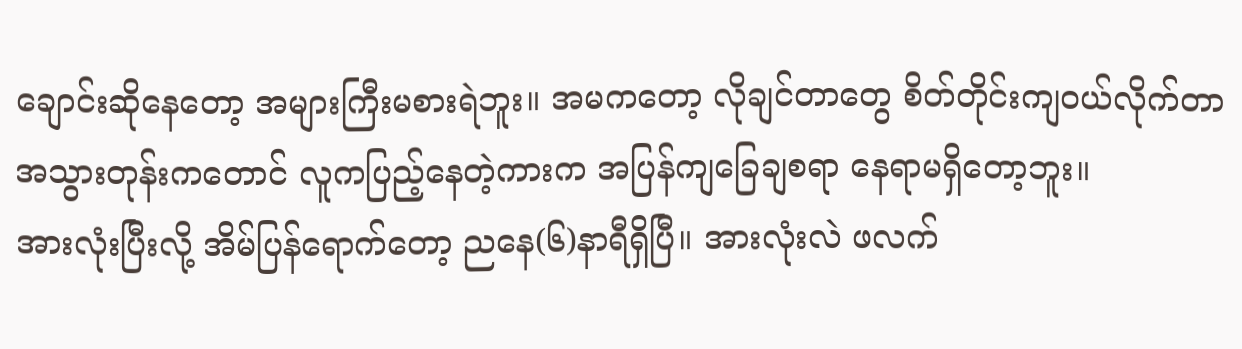ချောင်းဆိုနေတော့ အများကြီးမစားရဲဘူး။ အမကတော့ လိုချင်တာတွေ စိတ်တိုင်းကျဝယ်လိုက်တာ အသွားတုန်းကတောင် လူကပြည့်နေတဲ့ကားက အပြန်ကျခြေချစရာ နေရာမရှိတော့ဘူး။
အားလုံးပြီးလို့ အိမ်ပြန်ရောက်တော့ ညနေ(၆)နာရီရှိပြီ။ အားလုံးလဲ ဖလက်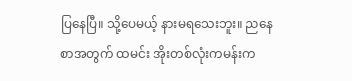ပြနေပြီ။ သို့ပေမယ့် နားမရသေးဘူး။ ညနေစာအတွက် ထမင်း အိုးတစ်လုံးကမန်းက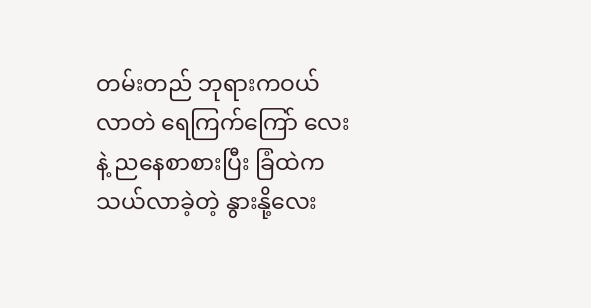တမ်းတည် ဘုရားကဝယ်လာတဲ ရေကြက်ကြော် လေးနဲ့ ညနေစာစားပြီး ခြံထဲကသယ်လာခဲ့တဲ့ နွားနို့လေး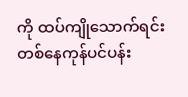ကို ထပ်ကျိုသောက်ရင်း တစ်နေကုန်ပင်ပန်း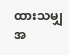ထားသမျှ အ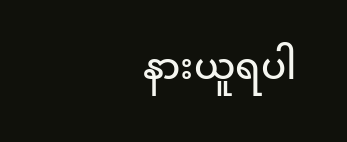နားယူရပါ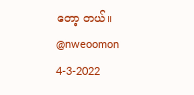တော့ တယ်။
@nweoomon
4-3-2022